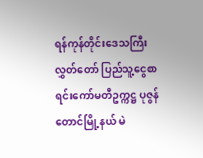ရန်ကုန်တိုင်းဒေသကြီးလွှတ်တော် ပြည်သူ့ငွေစာရင်းကော်မတီဥက္ကဋ္ဌ ပုဇွန်တောင်မြို့နယ် မဲ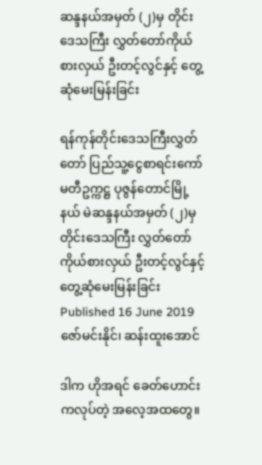ဆန္ဒနယ်အမှတ် (၂)မှ တိုင်းဒေသကြီး လွှတ်တော်ကိုယ်စားလှယ် ဦးတင့်လွင်နှင့် တွေ့ဆုံမေးမြန်းခြင်း

ရန်ကုန်တိုင်းဒေသကြီးလွှတ်တော် ပြည်သူ့ငွေစာရင်းကော်မတီဥက္ကဋ္ဌ ပုဇွန်တောင်မြို့နယ် မဲဆန္ဒနယ်အမှတ် (၂)မှ တိုင်းဒေသကြီး လွှတ်တော်ကိုယ်စားလှယ် ဦးတင့်လွင်နှင့် တွေ့ဆုံမေးမြန်းခြင်း
Published 16 June 2019
ဇော်မင်းနိုင်၊ ဆန်းထူးအောင်

ဒါက ဟိုအရင် ခေတ်ဟောင်းကလုပ်တဲ့ အလေ့အထတွေ။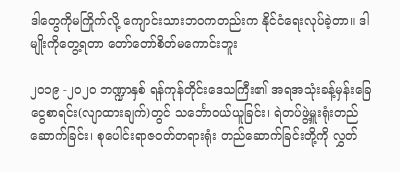ဒါတွေကိုမကြိုက်လို့ ကျောင်းသားဘဝကတည်းက နိုင်ငံရေးလုပ်ခဲ့တာ။ ဒါမျိုးကိုတွေ့ရတာ တော်တော်စိတ်မကောင်းဘူး

၂၀၁၉ -၂၀၂၀ ဘဏ္ဍာနှစ် ရန်ကုန်တိုင်းဒေသကြီး၏ အရအသုံးခန့်မှန်းခြေငွေစာရင်း(လျာထားချက်)တွင် သင်္ဘောဝယ်ယူခြင်း၊ ရဲတပ်ဖွဲ့မှူးရုံးတည်ဆောက်ခြင်း၊ စုပေါင်းရာဇဝတ်တရားရုံး တည်ဆောက်ခြင်းတို့ကို လွှတ်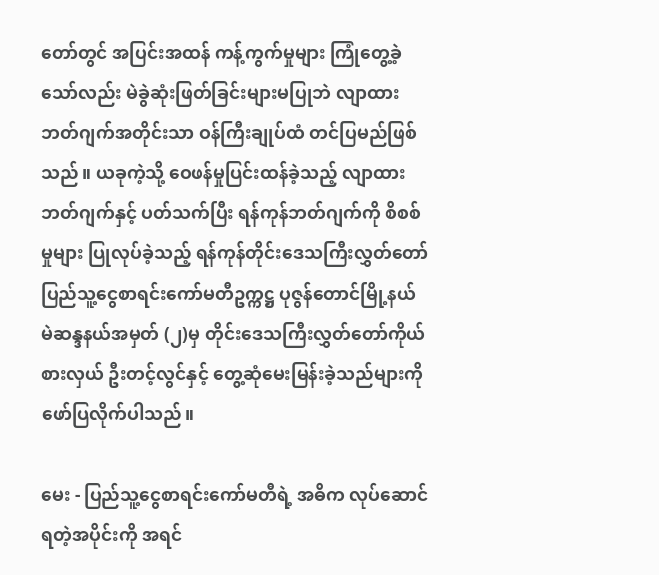တော်တွင် အပြင်းအထန် ကန့်ကွက်မှုများ ကြုံတွေ့ခဲ့သော်လည်း မဲခွဲဆုံးဖြတ်ခြင်းများမပြုဘဲ လျာထားဘတ်ဂျက်အတိုင်းသာ ဝန်ကြီးချုပ်ထံ တင်ပြမည်ဖြစ်သည်။ ယခုကဲ့သို့ ဝေဖန်မှုပြင်းထန်ခဲ့သည့် လျာထားဘတ်ဂျက်နှင့် ပတ်သက်ပြီး ရန်ကုန်ဘတ်ဂျက်ကို စိစစ်မှုများ ပြုလုပ်ခဲ့သည့် ရန်ကုန်တိုင်းဒေသကြီးလွှတ်တော် ပြည်သူ့ငွေစာရင်းကော်မတီဥက္ကဋ္ဌ ပုဇွန်တောင်မြို့နယ် မဲဆန္ဒနယ်အမှတ် (၂)မှ တိုင်းဒေသကြီးလွှတ်တော်ကိုယ်စားလှယ် ဦးတင့်လွင်နှင့် တွေ့ဆုံမေးမြန်းခဲ့သည်များကို ဖော်ပြလိုက်ပါသည်။

မေး - ပြည်သူ့ငွေစာရင်းကော်မတီရဲ့ အဓိက လုပ်ဆောင်ရတဲ့အပိုင်းကို အရင်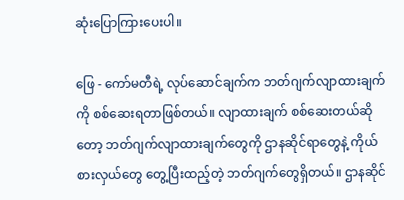ဆုံးပြောကြားပေးပါ။

ဖြေ - ကော်မတီရဲ့ လုပ်ဆောင်ချက်က ဘတ်ဂျက်လျာထားချက်ကို စစ်ဆေးရတာဖြစ်တယ်။ လျာထားချက် စစ်ဆေးတယ်ဆိုတော့ ဘတ်ဂျက်လျာထားချက်တွေကို ဌာနဆိုင်ရာတွေနဲ့ ကိုယ်စားလှယ်တွေ တွေ့ပြီးထည့်တဲ့ ဘတ်ဂျက်တွေရှိတယ်။ ဌာနဆိုင်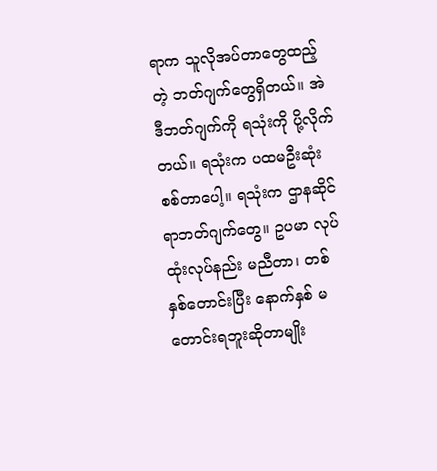ရာက သူလိုအပ်တာတွေထည့်တဲ့ ဘတ်ဂျက်တွေရှိတယ်။ အဲဒီဘတ်ဂျက်ကို ရသုံးကို ပို့လိုက်တယ်။ ရသုံးက ပထမဦးဆုံးစစ်တာပေါ့။ ရသုံးက ဌာနဆိုင်ရာဘတ်ဂျက်တွေ။ ဥပမာ လုပ်ထုံးလုပ်နည်း မညီတာ၊ တစ်နှစ်တောင်းပြီး နောက်နှစ် မတောင်းရဘူးဆိုတာမျိုး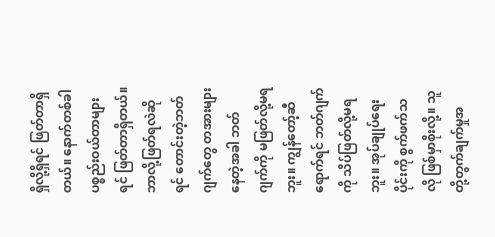ရှိလို့ရှိရင် ဖြတ်တာရှိတယ်။ နောက်တစ်ခါ ပစ္စည်းဝယ်တာများရင် ဖြတ်တာရှိတယ်။ ဘာလို့ဖြတ်ရလဲဆိုရင် တောင်းတဲ့ဘတ်ဂျက်တွေ တအားများနေတဲ့အခါ ဘတ်ဂျက်ကို မဖြတ်လို့မရဘူး။ ကျွန်တော့်ဆီရောက်ရင် ဘတ်ဂျက်ကို သိပ်ဖြတ်လို့မရဘူး။ အုပ်ချုပ်ရေးပိုင်းကို စွက်ဖက်သလို ဖြစ်မှာစိုးလို့။ သူတို့တွက်ချက်မှုအ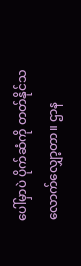ပေါ်မှာပဲ ပိုက်ဆံကို တတ်နိုင်သလောက်လျှော့တာ။ ဌာန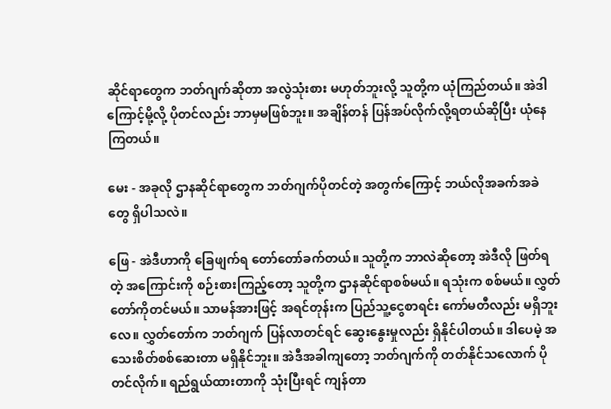ဆိုင်ရာတွေက ဘတ်ဂျက်ဆိုတာ အလွဲသုံးစား မဟုတ်ဘူးလို့ သူတို့က ယုံကြည်တယ်။ အဲဒါကြောင့်မို့လို့ ပိုတင်လည်း ဘာမှမဖြစ်ဘူး။ အချိန်တန် ပြန်အပ်လိုက်လို့ရတယ်ဆိုပြီး ယုံနေကြတယ်။

မေး - အခုလို ဌာနဆိုင်ရာတွေက ဘတ်ဂျက်ပိုတင်တဲ့ အတွက်ကြောင့် ဘယ်လိုအခက်အခဲတွေ ရှိပါသလဲ။

ဖြေ - အဲဒီဟာကို ခြေဖျက်ရ တော်တော်ခက်တယ်။ သူတို့က ဘာလဲဆိုတော့ အဲဒီလို ဖြတ်ရတဲ့ အကြောင်းကို စဉ်းစားကြည့်တော့ သူတို့က ဌာနဆိုင်ရာစစ်မယ်။ ရသုံးက စစ်မယ်။ လွှတ်တော်ကိုတင်မယ်။ သာမန်အားဖြင့် အရင်တုန်းက ပြည်သူ့ငွေစာရင်း ကော်မတီလည်း မရှိဘူးလေ။ လွှတ်တော်က ဘတ်ဂျက် ပြန်လာတင်ရင် ဆွေးနွေးမှုလည်း ရှိနိုင်ပါတယ်။ ဒါပေမဲ့ အသေးစိတ်စစ်ဆေးတာ မရှိနိုင်ဘူး။ အဲဒီအခါကျတော့ ဘတ်ဂျက်ကို တတ်နိုင်သလောက် ပိုတင်လိုက်။ ရည်ရွယ်ထားတာကို သုံးပြီးရင် ကျန်တာ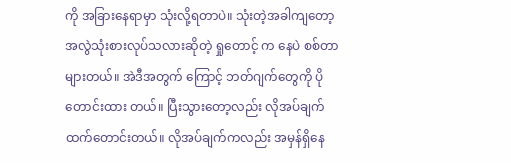ကို အခြားနေရာမှာ သုံးလို့ရတာပဲ။ သုံးတဲ့အခါကျတော့ အလွဲသုံးစားလုပ်သလားဆိုတဲ့ ရှုတောင့် က နေပဲ စစ်တာများတယ်။ အဲဒီအတွက် ကြောင့် ဘတ်ဂျက်တွေကို ပိုတောင်းထား တယ်။ ပြီးသွားတော့လည်း လိုအပ်ချက် ထက်တောင်းတယ်။ လိုအပ်ချက်ကလည်း အမှန်ရှိနေ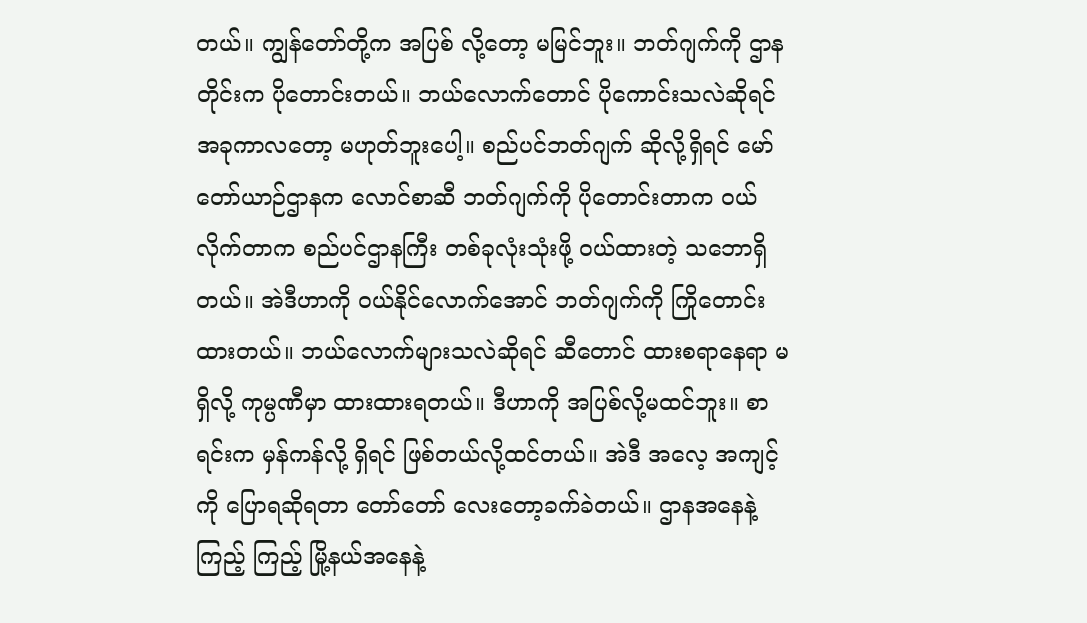တယ်။ ကျွန်တော်တို့က အပြစ် လို့တော့ မမြင်ဘူး။ ဘတ်ဂျက်ကို ဌာနတိုင်းက ပိုတောင်းတယ်။ ဘယ်လောက်တောင် ပိုကောင်းသလဲဆိုရင် အခုကာလတော့ မဟုတ်ဘူးပေါ့။ စည်ပင်ဘတ်ဂျက် ဆိုလို့ရှိရင် မော်တော်ယာဉ်ဌာနက လောင်စာဆီ ဘတ်ဂျက်ကို ပိုတောင်းတာက ဝယ်လိုက်တာက စည်ပင်ဌာနကြီး တစ်ခုလုံးသုံးဖို့ ဝယ်ထားတဲ့ သဘောရှိတယ်။ အဲဒီဟာကို ဝယ်နိုင်လောက်အောင် ဘတ်ဂျက်ကို ကြိုတောင်းထားတယ်။ ဘယ်လောက်များသလဲဆိုရင် ဆီတောင် ထားစရာနေရာ မရှိလို့ ကုမ္ပဏီမှာ ထားထားရတယ်။ ဒီဟာကို အပြစ်လို့မထင်ဘူး။ စာရင်းက မှန်ကန်လို့ ရှိရင် ဖြစ်တယ်လို့ထင်တယ်။ အဲဒီ အလေ့ အကျင့်ကို ပြောရဆိုရတာ တော်တော် လေးတော့ခက်ခဲတယ်။ ဌာနအနေနဲ့ ကြည့် ကြည့် မြို့နယ်အနေနဲ့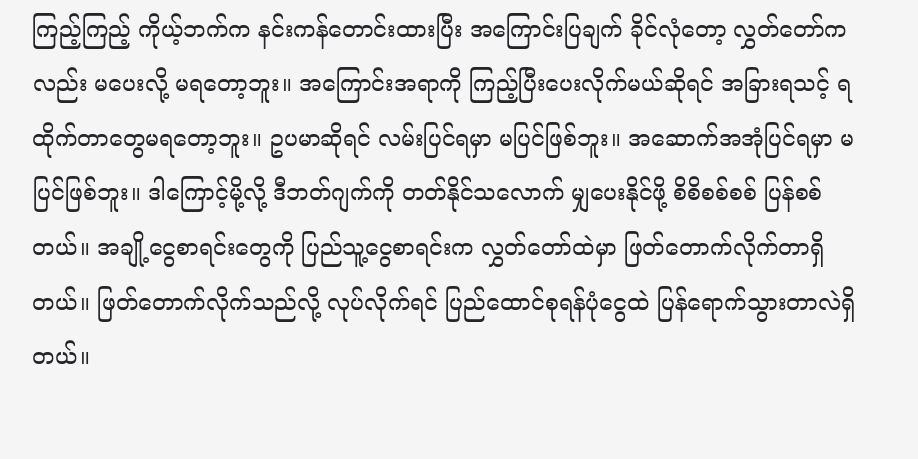ကြည့်ကြည့် ကိုယ့်ဘက်က နင်းကန်တောင်းထားပြီး အကြောင်းပြချက် ခိုင်လုံတော့ လွှတ်တော်ကလည်း မပေးလို့ မရတော့ဘူး။ အကြောင်းအရာကို ကြည့်ပြီးပေးလိုက်မယ်ဆိုရင် အခြားရသင့် ရထိုက်တာတွေမရတော့ဘူး။ ဥပမာဆိုရင် လမ်းပြင်ရမှာ မပြင်ဖြစ်ဘူး။ အဆောက်အအုံပြင်ရမှာ မပြင်ဖြစ်ဘူး။ ဒါကြောင့်မို့လို့ ဒီဘတ်ဂျက်ကို တတ်နိုင်သလောက် မျှပေးနိုင်ဖို့ စိစိစစ်စစ် ပြန်စစ်တယ်။ အချို့ငွေစာရင်းတွေကို ပြည်သူ့ငွေစာရင်းက လွှတ်တော်ထဲမှာ ဖြတ်တောက်လိုက်တာရှိတယ်။ ဖြတ်တောက်လိုက်သည်လို့ လုပ်လိုက်ရင် ပြည်ထောင်စုရန်ပုံငွေထဲ ပြန်ရောက်သွားတာလဲရှိတယ်။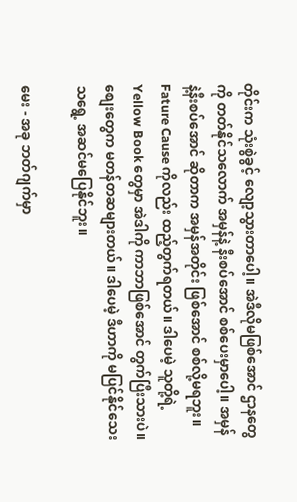တိုင်းက သုံးစွဲခွင့် လျော့သွားတာပေါ့။ အဲဒီလိုမဖြစ်အောင် ဌာနတွေကို တတ်နိုင်သလောက် အမှန်နဲ့ နီးစပ်အောင် စစ်ပေးမှာပေါ့။ အမှန်နဲ့နီးစပ်အောင် ဆိုတာက အမှန်အတိုင်း ဖြစ်အောင် စစ်လို့မရဘူး။ Fature Cause ကိုလည်း ထည့်တွက်ရတယ်။ ဒါပေမဲ့ သူတို့ရဲ့ Yellow Book တွေမှာ အဲဒါကို ကာဘာဖြစ်အောင် တွက်ပြီးသားပဲ။ စျေးတွေက မတန်တဆများတယ်။ ဒါပေမဲ့ ဒီဟာကို မပြင်နိုင်သေးသရွေ့ အဆင်မပြေနိုင်ဘူး။

မေး - အခု ဘတ်ဂျက်မှာ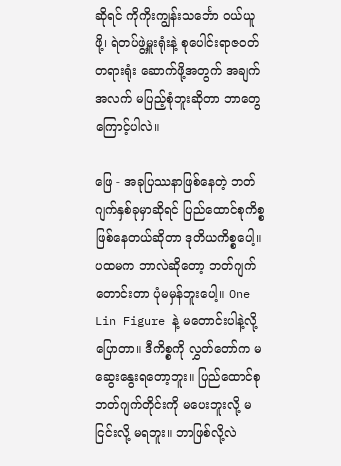ဆိုရင် ကိုကိုးကျွန်းသင်္ဘော ဝယ်ယူဖို့၊ ရဲတပ်ဖွဲ့မှူးရုံးနဲ့ စုပေါင်းရာဇဝတ်တရားရုံး ဆောက်ဖို့အတွက် အချက်အလက် မပြည့်စုံဘူးဆိုတာ ဘာတွေကြောင့်ပါလဲ။

ဖြေ - အခုပြဿနာဖြစ်နေတဲ့ ဘတ်ဂျက်နှစ်ခုမှာဆိုရင် ပြည်ထောင်စုကိစ္စ ဖြစ်နေတယ်ဆိုတာ ဒုတိယကိစ္စပေါ့။ ပထမက ဘာလဲဆိုတော့ ဘတ်ဂျက်တောင်းတာ ပုံမမှန်ဘူးပေါ့။ One Lin Figure နဲ့ မတောင်းပါနဲ့လို့ပြောတာ။ ဒီကိစ္စကို လွှတ်တော်က မဆွေးနွေးရတော့ဘူး။ ပြည်ထောင်စု ဘတ်ဂျက်တိုင်းကို မပေးဘူးလို့ မငြင်းလို့ မရဘူး။ ဘာဖြစ်လို့လဲ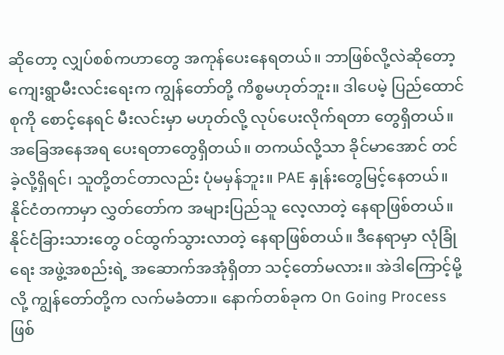ဆိုတော့ လျှပ်စစ်ကဟာတွေ အကုန်ပေးနေရတယ်။ ဘာဖြစ်လို့လဲဆိုတော့ ကျေးရွာမီးလင်းရေးက ကျွန်တော်တို့ ကိစ္စမဟုတ်ဘူး။ ဒါပေမဲ့ ပြည်ထောင်စုကို စောင့်နေရင် မီးလင်းမှာ မဟုတ်လို့ လုပ်ပေးလိုက်ရတာ တွေရှိတယ်။ အခြေအနေအရ ပေးရတာတွေရှိတယ်။ တကယ်လို့သာ ခိုင်မာအောင် တင်ခဲ့လို့ရှိရင်၊ သူတို့တင်တာလည်း ပုံမမှန်ဘူး။ PAE နှုန်းတွေမြင့်နေတယ်။ နိုင်ငံတကာမှာ လွှတ်တော်က အများပြည်သူ လေ့လာတဲ့ နေရာဖြစ်တယ်။ နိုင်ငံခြားသားတွေ ဝင်ထွက်သွားလာတဲ့ နေရာဖြစ်တယ်။ ဒီနေရာမှာ လုံခြုံရေး အဖွဲ့အစည်းရဲ့ အဆောက်အအုံရှိတာ သင့်တော်မလား။ အဲဒါကြောင့်မို့လို့ ကျွန်တော်တို့က လက်မခံတာ။ နောက်တစ်ခုက On Going Process ဖြစ်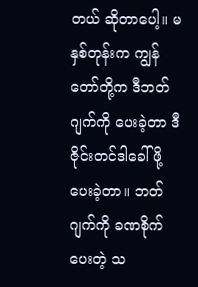တယ် ဆိုတာပေါ့။ မနှစ်တုန်းက ကျွန်တော်တို့က ဒီဘတ်ဂျက်ကို ပေးခဲ့တာ ဒီဇိုင်းတင်ဒါခေါ်ဖို့ ပေးခဲ့တာ။ ဘတ်ဂျက်ကို ခဏစိုက်ပေးတဲ့ သ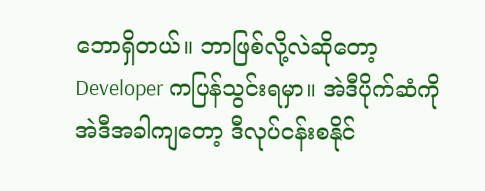ဘောရှိတယ်။ ဘာဖြစ်လို့လဲဆိုတော့ Developer ကပြန်သွင်းရမှာ။ အဲဒီပိုက်ဆံကို အဲဒီအခါကျတော့ ဒီလုပ်ငန်းစနိုင်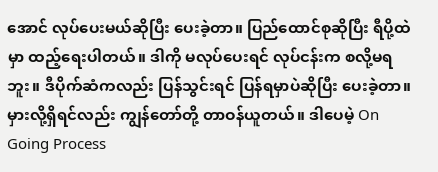အောင် လုပ်ပေးမယ်ဆိုပြီး ပေးခဲ့တာ။ ပြည်ထောင်စုဆိုပြီး ရီပို့ထဲမှာ ထည့်ရေးပါတယ်။ ဒါကို မလုပ်ပေးရင် လုပ်ငန်းက စလို့မရဘူး။ ဒီပိုက်ဆံကလည်း ပြန်သွင်းရင် ပြန်ရမှာပဲဆိုပြီး ပေးခဲ့တာ။ မှားလို့ရှိရင်လည်း ကျွန်တော်တို့ တာဝန်ယူတယ်။ ဒါပေမဲ့ On Going Process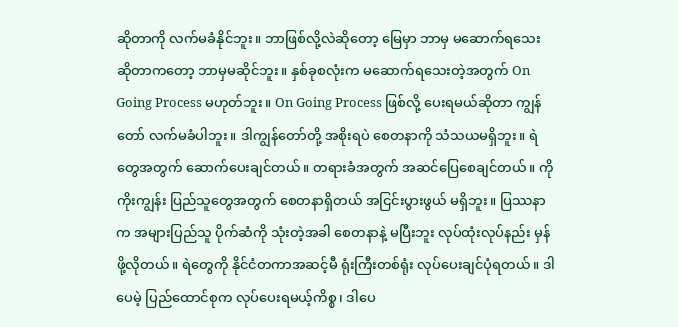ဆိုတာကို လက်မခံနိုင်ဘူး။ ဘာဖြစ်လို့လဲဆိုတော့ မြေမှာ ဘာမှ မဆောက်ရသေး ဆိုတာကတော့ ဘာမှမဆိုင်ဘူး။ နှစ်ခုစလုံးက မဆောက်ရသေးတဲ့အတွက် On Going Process မဟုတ်ဘူး။ On Going Process ဖြစ်လို့ ပေးရမယ်ဆိုတာ ကျွန်တော် လက်မခံပါဘူး။ ဒါကျွန်တော်တို့ အစိုးရပဲ စေတနာကို သံသယမရှိဘူး။ ရဲတွေအတွက် ဆောက်ပေးချင်တယ်။ တရားခံအတွက် အဆင်ပြေစေချင်တယ်။ ကိုကိုးကျွန်း ပြည်သူတွေအတွက် စေတနာရှိတယ် အငြင်းပွားဖွယ် မရှိဘူး။ ပြဿနာက အများပြည်သူ ပိုက်ဆံကို သုံးတဲ့အခါ စေတနာနဲ့ မပြီးဘူး လုပ်ထုံးလုပ်နည်း မှန်ဖို့လိုတယ်။ ရဲတွေကို နိုင်ငံတကာအဆင့်မီ ရုံးကြီးတစ်ရုံး လုပ်ပေးချင်ပုံရတယ်။ ဒါပေမဲ့ ပြည်ထောင်စုက လုပ်ပေးရမယ့်ကိစ္စ၊ ဒါပေ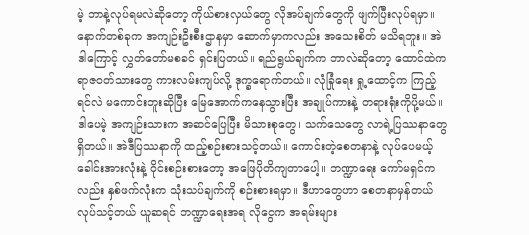မဲ့ ဘာနဲ့လုပ်ရမလဲဆိုတော့ ကိုယ်စားလှယ်တွေ လိုအပ်ချက်တွေကို ဖျက်ပြီးလုပ်ရမှာ။ နောက်တစ်ခုက အကျဉ်းဦးစီးဌာနမှာ ဆောက်မှာကလည်း အသေးစိတ် မသိရဘူး။ အဲဒါကြောင့် လွှတ်တော်မစခင် ရှင်းပြတယ်။ ရည်ရွယ်ချက်က ဘာလဲဆိုတော့ ထောင်ထဲက ရာဇဝတ်သားတွေ ကားလမ်းကျပ်လို့ ဒုက္ခရောက်တယ်။ လုံခြုံရေး ရှု့ထောင့်က ကြည့်ရင်လဲ မကောင်းဘူးဆိုပြီး မြေအောက်ကနေသွားပြီး အချုပ်ကားနဲ့ တရားရုံးကိုပို့မယ်။ ဒါပေမဲ့ အကျဉ်းသားက အဆင်ပြေပြီး မိသားစုတွေ၊ သက်သေတွေ လာရဲ့ပြဿနာတွေရှိတယ်။ အဲဒီပြဿနာကို ထည့်စဉ်းစားသင့်တယ်။ ကောင်းတဲ့စေတနာနဲ့ လုပ်ပေမယ့် ခေါင်းအားလုံးနဲ့ ၀ိုင်းစဉ်းစားတော့ အဖြေပိုတိကျတာပေါ့။ ဘဏ္ဍာရေး ကော်မရှင်ကလည်း နှစ်ဖက်လုံးက သုံးသပ်ချက်ကို စဉ်းစားရမှာ။ ဒီဟာတွေဟာ စေတနာမှန်တယ် လုပ်သင့်တယ် ယူဆရင် ဘဏ္ဍာရေးအရ လိုငွေက အရမ်းများ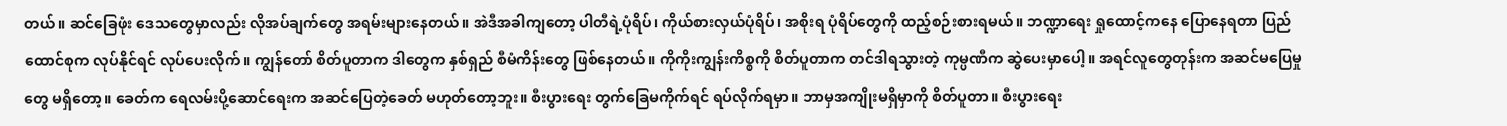တယ်။ ဆင်ခြေဖုံး ဒေသတွေမှာလည်း လိုအပ်ချက်တွေ အရမ်းများနေတယ်။ အဲဒီအခါကျတော့ ပါတီရဲ့ပုံရိပ်၊ ကိုယ်စားလှယ်ပုံရိပ်၊ အစိုးရ ပုံရိပ်တွေကို ထည့်စဉ်းစားရမယ်။ ဘဏ္ဍာရေး ရှုထောင့်ကနေ ပြောနေရတာ ပြည်ထောင်စုက လုပ်နိုင်ရင် လုပ်ပေးလိုက်။ ကျွန်တော် စိတ်ပူတာက ဒါတွေက နှစ်ရှည် စီမံကိန်းတွေ ဖြစ်နေတယ်။ ကိုကိုးကျွန်းကိစ္စကို စိတ်ပူတာက တင်ဒါရသွားတဲ့ ကုမ္ပဏီက ဆွဲပေးမှာပေါ့။ အရင်လူတွေတုန်းက အဆင်မပြေမှုတွေ မရှိတော့။ ခေတ်က ရေလမ်းပို့ဆောင်ရေးက အဆင်ပြေတဲ့ခေတ် မဟုတ်တော့ဘူး။ စီးပွားရေး တွက်ခြေမကိုက်ရင် ရပ်လိုက်ရမှာ။ ဘာမှအကျိုးမရှိမှာကို စိတ်ပူတာ။ စီးပွားရေး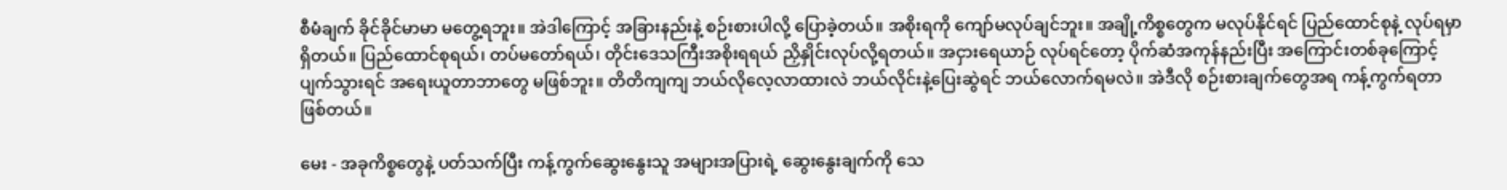စီမံချက် ခိုင်ခိုင်မာမာ မတွေ့ရဘူး။ အဲဒါကြောင့် အခြားနည်းနဲ့ စဉ်းစားပါလို့ ပြောခဲ့တယ်။ အစိုးရကို ကျော်မလုပ်ချင်ဘူး။ အချို့ကိစ္စတွေက မလုပ်နိုင်ရင် ပြည်ထောင်စုနဲ့ လုပ်ရမှာရှိတယ်။ ပြည်ထောင်စုရယ်၊ တပ်မတော်ရယ်၊ တိုင်းဒေသကြီးအစိုးရရယ် ညှိနှိုင်းလုပ်လို့ရတယ်။ အငှားရေယာဉ် လုပ်ရင်တော့ ပိုက်ဆံအကုန်နည်းပြီး အကြောင်းတစ်ခုကြောင့် ပျက်သွားရင် အရေးယူတာဘာတွေ မဖြစ်ဘူး။ တိတိကျကျ ဘယ်လိုလေ့လာထားလဲ ဘယ်လိုင်းနဲ့ပြေးဆွဲရင် ဘယ်လောက်ရမလဲ။ အဲဒီလို စဉ်းစားချက်တွေအရ ကန့်ကွက်ရတာဖြစ်တယ်။

မေး - အခုကိစ္စတွေနဲ့ ပတ်သက်ပြီး ကန့်ကွက်ဆွေးနွေးသူ အများအပြားရဲ့ ဆွေးနွေးချက်ကို သေ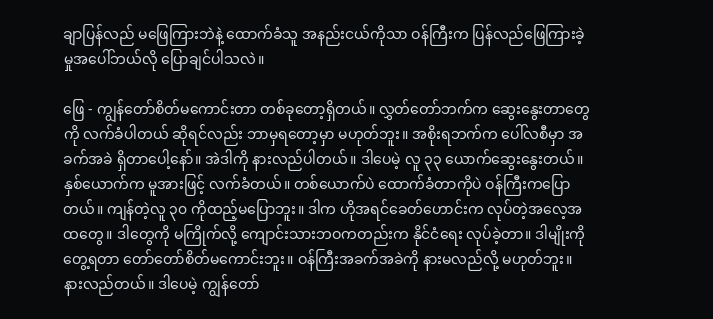ချာပြန်လည် မဖြေကြားဘဲနဲ့ ထောက်ခံသူ အနည်းငယ်ကိုသာ ဝန်ကြီးက ပြန်လည်ဖြေကြားခဲ့မှုအပေါ်ဘယ်လို ပြောချင်ပါသလဲ။

ဖြေ - ကျွန်တော်စိတ်မကောင်းတာ တစ်ခုတော့ရှိတယ်။ လွှတ်တော်ဘက်က ဆွေးနွေးတာတွေကို လက်ခံပါတယ် ဆိုရင်လည်း ဘာမှရတော့မှာ မဟုတ်ဘူး။ အစိုးရဘက်က ပေါ်လစီမှာ အခက်အခဲ ရှိတာပေါ့နော်။ အဲဒါကို နားလည်ပါတယ်။ ဒါပေမဲ့ လူ ၃၃ ယောက်ဆွေးနွေးတယ်။ နှစ်ယောက်က မူအားဖြင့် လက်ခံတယ်။ တစ်ယောက်ပဲ ထောက်ခံတာကိုပဲ ဝန်ကြီးကပြောတယ်။ ကျန်တဲ့လူ ၃၀ ကိုထည့်မပြောဘူး။ ဒါက ဟိုအရင်ခေတ်ဟောင်းက လုပ်တဲ့အလေ့အထတွေ။ ဒါတွေကို မကြိုက်လို့ ကျောင်းသားဘဝကတည်းက နိုင်ငံရေး လုပ်ခဲ့တာ။ ဒါမျိုးကိုတွေ့ရတာ တော်တော်စိတ်မကောင်းဘူး။ ဝန်ကြီးအခက်အခဲကို နားမလည်လို့ မဟုတ်ဘူး။ နားလည်တယ်။ ဒါပေမဲ့ ကျွန်တော်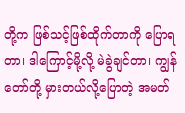တို့က ဖြစ်သင့်ဖြစ်ထိုက်တာကို ပြောရတာ၊ ဒါကြောင့်မို့လို့ မဲခွဲချင်တာ၊ ကျွန်တော်တို့ မှားတယ်လို့ပြောတဲ့ အမတ်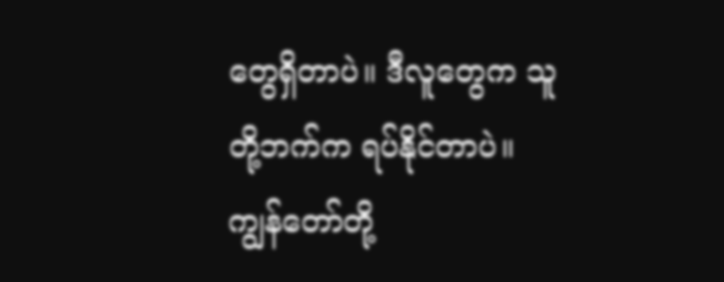တွေရှိတာပဲ။ ဒီလူတွေက သူတို့ဘက်က ရပ်နိုင်တာပဲ။ ကျွန်တော်တို့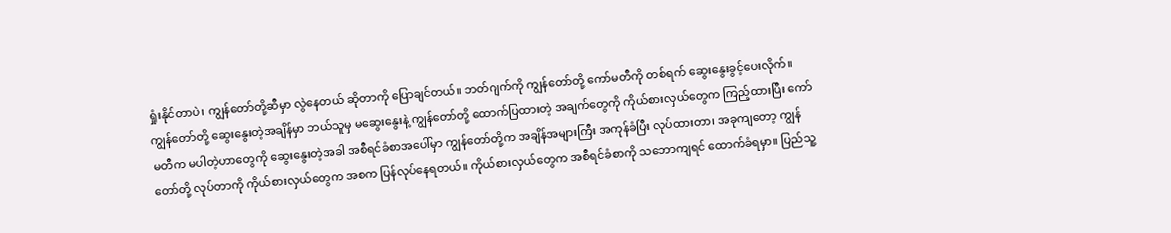ရှုံးနိုင်တာပဲ၊ ကျွန်တော်တို့ဆီမှာ လွဲနေတယ် ဆိုတာကို ပြောချင်တယ်။ ဘတ်ဂျက်ကို ကျွန်တော်တို့ ကော်မတီကို တစ်ရက် ဆွေးနွေးခွင့်ပေးလိုက်။ ကျွန်တော်တို့ ဆွေးနွေးတဲ့အချိန်မှာ ဘယ်သူမှ မဆွေးနွေးနဲ့ ကျွန်တော်တို့ ထောက်ပြထားတဲ့ အချက်တွေကို ကိုယ်စားလှယ်တွေက ကြည့်ထားပြီး ကော်မတီက မပါတဲ့ဟာတွေကို ဆွေးနွေးတဲ့အခါ အစီရင်ခံစာအပေါ်မှာ ကျွန်တော်တို့က အချိန်အများကြီး အကုန်ခံပြီး လုပ်ထားတာ၊ အခုကျတော့ ကျွန်တော်တို့ လုပ်တာကို ကိုယ်စားလှယ်တွေက အစက ပြန်လုပ်နေရတယ်။ ကိုယ်စားလှယ်တွေက အစီရင်ခံစာကို သဘောကျရင် ထောက်ခံရမှာ။ ပြည်သူ့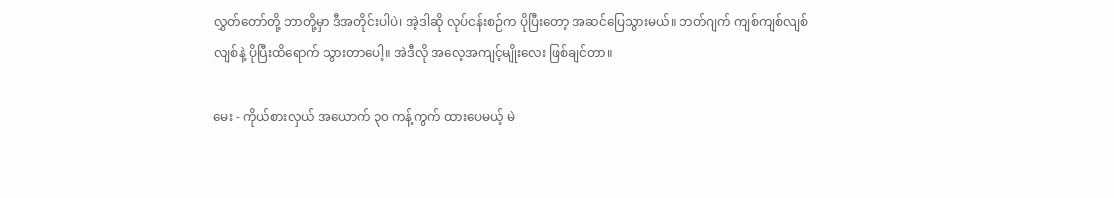လွှတ်တော်တို့ ဘာတို့မှာ ဒီအတိုင်းပါပဲ၊ အဲ့ဒါဆို လုပ်ငန်းစဉ်က ပိုပြီးတော့ အဆင်ပြေသွားမယ်။ ဘတ်ဂျက် ကျစ်ကျစ်လျစ်လျစ်နဲ့ ပိုပြီးထိရောက် သွားတာပေါ့။ အဲဒီလို အလေ့အကျင့်မျိုးလေး ဖြစ်ချင်တာ။

မေး - ကိုယ်စားလှယ် အယောက် ၃၀ ကန့်ကွက် ထားပေမယ့် မဲ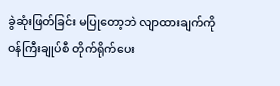ခွဲဆုံးဖြတ်ခြင်း မပြုတော့ဘဲ လျာထားချက်ကို ဝန်ကြီးချုပ်စီ တိုက်ရိုက်ပေး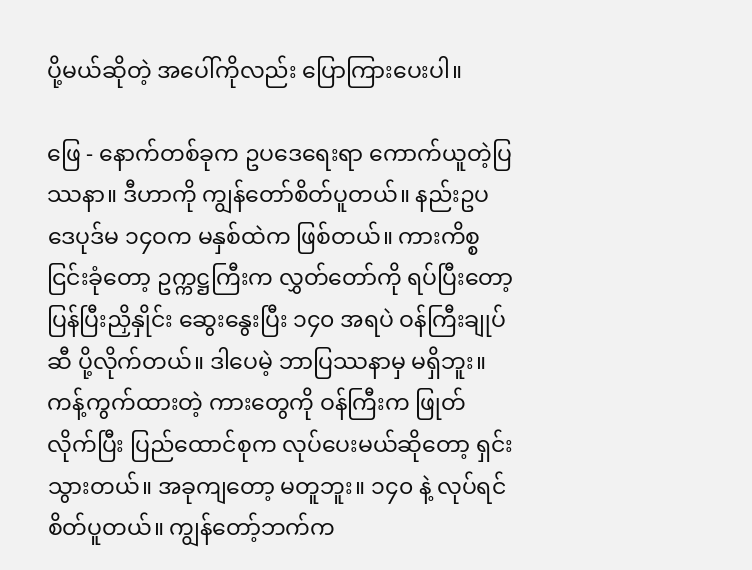ပို့မယ်ဆိုတဲ့ အပေါ်ကိုလည်း ပြောကြားပေးပါ။

ဖြေ - နောက်တစ်ခုက ဥပဒေရေးရာ ကောက်ယူတဲ့ပြဿနာ။ ဒီဟာကို ကျွန်တော်စိတ်ပူတယ်။ နည်းဥပဒေပုဒ်မ ၁၄ဝက မနှစ်ထဲက ဖြစ်တယ်။ ကားကိစ္စငြင်းခုံတော့ ဥက္ကဋ္ဌကြီးက လွှတ်တော်ကို ရပ်ပြီးတော့ ပြန်ပြီးညှိနှိုင်း ဆွေးနွေးပြီး ၁၄၀ အရပဲ ဝန်ကြီးချုပ်ဆီ ပို့လိုက်တယ်။ ဒါပေမဲ့ ဘာပြဿနာမှ မရှိဘူး။ ကန့်ကွက်ထားတဲ့ ကားတွေကို ဝန်ကြီးက ဖြုတ်လိုက်ပြီး ပြည်ထောင်စုက လုပ်ပေးမယ်ဆိုတော့ ရှင်းသွားတယ်။ အခုကျတော့ မတူဘူး။ ၁၄၀ နဲ့ လုပ်ရင်စိတ်ပူတယ်။ ကျွန်တော့်ဘက်က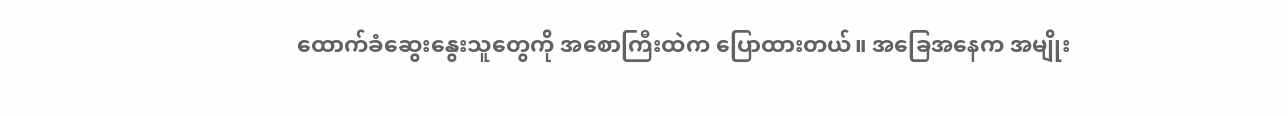ထောက်ခံဆွေးနွေးသူတွေကို အစောကြီးထဲက ပြောထားတယ်။ အခြေအနေက အမျိုး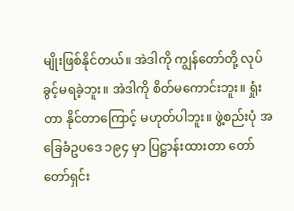မျိုးဖြစ်နိုင်တယ်။ အဲဒါကို ကျွန်တော်တို့ လုပ်ခွင့်မရခဲ့ဘူး။ အဲဒါကို စိတ်မကောင်းဘူး။ ရှုံးတာ နိုင်တာကြောင့် မဟုတ်ပါဘူး။ ဖွဲ့စည်းပုံ အခြေခံဥပဒေ ၁၉၄ မှာ ပြဋ္ဌာန်းထားတာ တော်တော်ရှင်း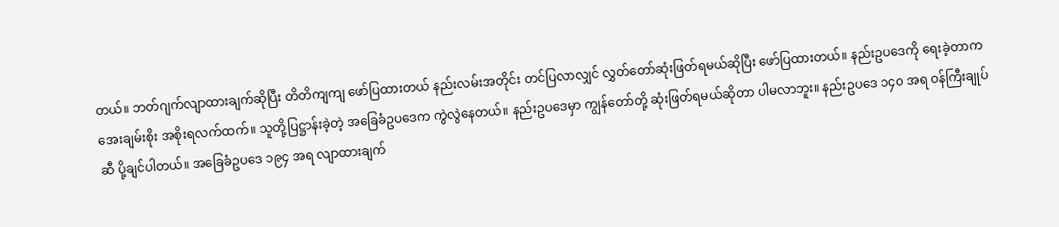တယ်။ ဘတ်ဂျက်လျာထားချက်ဆိုပြီး တိတိကျကျ ဖော်ပြထားတယ် နည်းလမ်းအတိုင်း တင်ပြလာလျှင် လွှတ်တော်ဆုံးဖြတ်ရမယ်ဆိုပြီး ဖော်ပြထားတယ်။ နည်းဥပဒေကို ရေးခဲ့တာက အေးချမ်းစိုး အစိုးရလက်ထက်။ သူတို့ပြဋ္ဌာန်းခဲ့တဲ့ အခြေခံဥပဒေက ကွဲလွဲနေတယ်။ နည်းဥပဒေမှာ ကျွန်တော်တို့ ဆုံးဖြတ်ရမယ်ဆိုတာ ပါမလာဘူး။ နည်းဥပဒေ ၁၄၀ အရ ဝန်ကြီးချုပ်ဆီ ပို့ချင်ပါတယ်။ အခြေခံဥပဒေ ၁၉၄ အရ လျာထားချက်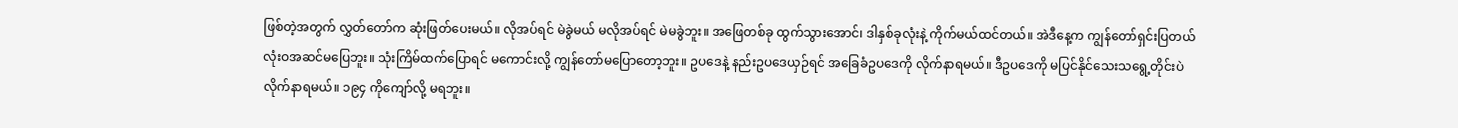ဖြစ်တဲ့အတွက် လွှတ်တော်က ဆုံးဖြတ်ပေးမယ်။ လိုအပ်ရင် မဲခွဲမယ် မလိုအပ်ရင် မဲမခွဲဘူး။ အဖြေတစ်ခု ထွက်သွားအောင်၊ ဒါနှစ်ခုလုံးနဲ့ ကိုက်မယ်ထင်တယ်။ အဲဒီနေ့က ကျွန်တော်ရှင်းပြတယ် လုံးဝအဆင်မပြေဘူး။ သုံးကြိမ်ထက်ပြောရင် မကောင်းလို့ ကျွန်တော်မပြောတော့ဘူး။ ဥပဒေနဲ့ နည်းဥပဒေယှဉ်ရင် အခြေခံဥပဒေကို လိုက်နာရမယ်။ ဒီဥပဒေကို မပြင်နိုင်သေးသရွေ့တိုင်းပဲ လိုက်နာရမယ်။ ၁၉၄ ကိုကျော်လို့ မရဘူး။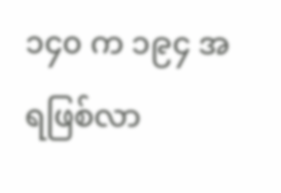၁၄၀ က ၁၉၄ အရဖြစ်လာ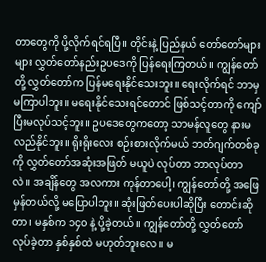တာတွေကို ပို့လိုက်ရင်ရပြီ။ တိုင်းနဲ့ ပြည်နယ် တော်တော်များများ လွှတ်တော်နည်းဥပဒေကို ပြန်ရေးကြတယ်။ ကျွန်တော်တို့ လွှတ်တော်က ပြန်မရေးနိုင်သေးဘူး။ ရေးလိုက်ရင် ဘာမှမကြာပါဘူး။ မရေးနိုင်သေးရင်တောင် ဖြစ်သင့်တာကို ကျော်ပြီးမလုပ်သင့်ဘူး။ ဥပဒေတွေကတော့ သာမန်လူတွေ နားမလည်နိုင်ဘူး။ ရိုးရိုးလေး စဉ်းစားလိုက်မယ် ဘတ်ဂျက်တစ်ခုကို လွှတ်တော်အဆုံးအဖြတ် မယူပဲ လုပ်တာ ဘာလုပ်တာလဲ။ အချိန်တွေ အလကား ကုန်တာပေါ့၊ ကျွန်တော်တို့ အဖြေမှန်တယ်လို့ မပြောပါဘူး။ ဆုံးဖြတ်ပေးပါဆိုပြီး တောင်းဆိုတာ၊ မနှစ်က ၁၄၀ နဲ့ ပို့ခဲ့တယ်။ ကျွန်တော်တို့ လွှတ်တော်လုပ်ခဲ့တာ နှစ်နှစ်ထဲ မဟုတ်ဘူးလေ။ မ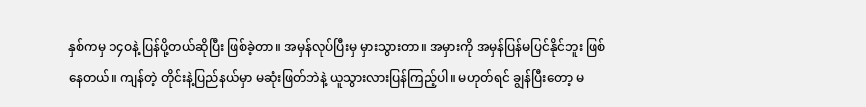နှစ်ကမှ ၁၄ဝနဲ့ ပြန်ပို့တယ်ဆိုပြီး ဖြစ်ခဲ့တာ။ အမှန်လုပ်ပြီးမှ မှားသွားတာ။ အမှားကို အမှန်ပြန်မပြင်နိုင်ဘူး ဖြစ်နေတယ်။ ကျန်တဲ့ တိုင်းနဲ့ပြည်နယ်မှာ မဆုံးဖြတ်ဘဲနဲ့ ယူသွားလားပြန်ကြည့်ပါ။ မဟုတ်ရင် ချွန်ပြီးတော့ မ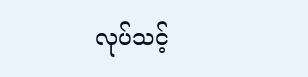လုပ်သင့်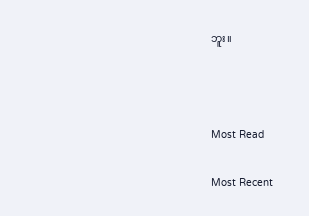ဘူး။



Most Read

Most Recent